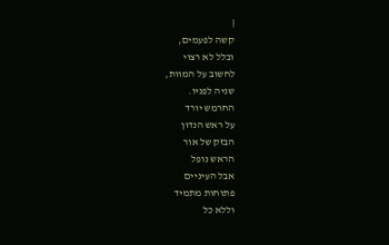|
קשה לפעמים,
ובלל לא רצוי
לחשוב על המוות,
שניה לפניו.
החרמש יורד
על ראש הנדון
הבזק של אור
הראש נופל
אבל העיניים
פתוחות מתמיד
וללא כל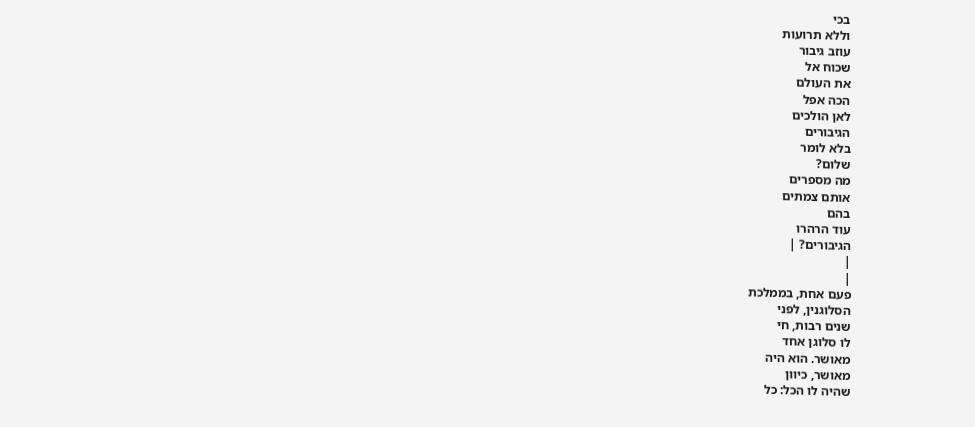בכי
וללא תרועות
עוזב גיבור
שכוח אל
את העולם
הכה אפל
לאן הולכים
הגיבורים
בלא לומר
שלום?
מה מספרים
אותם צמתים
בהם
עוד הרהרו
הגיבורים? |
|
|
פעם אחת, בממלכת
הסלוגנין, לפני
שנים רבות, חי
לו סלוגן אחד
מאושר. הוא היה
מאושר, כיוון
שהיה לו הכל: כל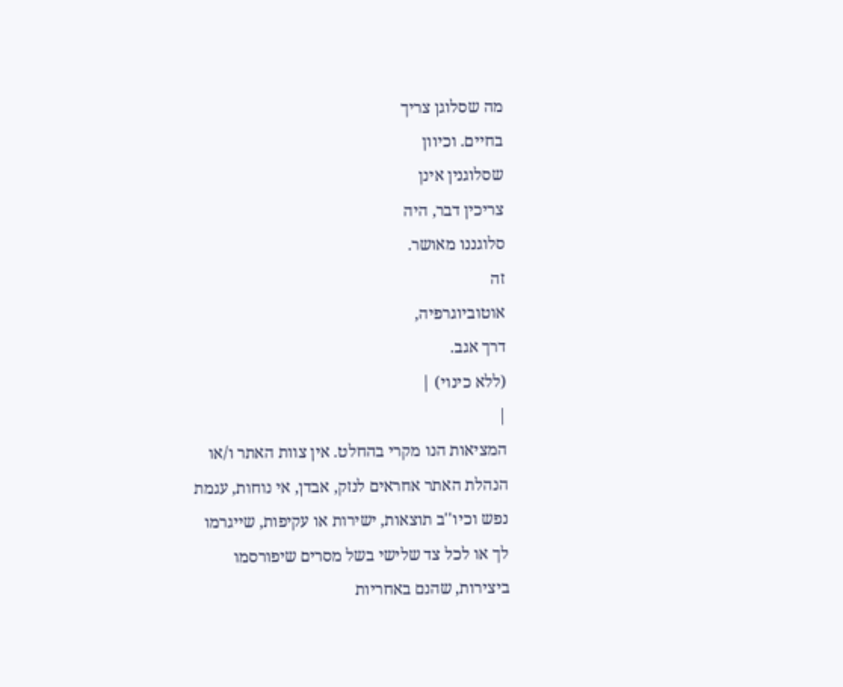מה שסלוגן צריך
בחיים. וכיוון
שסלוגנין אינן
צריכין דבר, היה
סלוגננו מאושר.
זה
אוטוביוגרפיה,
דרך אגב.
(ללא כינוי) |
|
המציאות הנו מקרי בהחלט. אין צוות האתר ו/או
הנהלת האתר אחראים לנזק, אבדן, אי נוחות, עגמת
נפש וכיו''ב תוצאות, ישירות או עקיפות, שייגרמו
לך או לכל צד שלישי בשל מסרים שיפורסמו
ביצירות, שהנם באחריות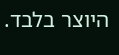היוצר בלבד.